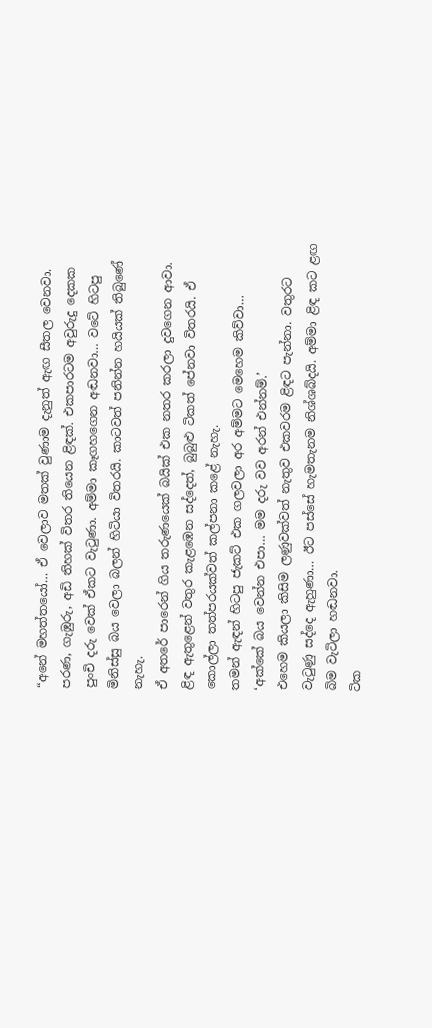“අනේ මහත්තයෝ… ඒ වෙලාව මතක් වුණාම දැනුත් ඇඟ සීතල වෙනවා. පරණ, ගැඹුරු, අඩි තිහක් විතර තියෙන ළිඳක්. එකපාරටම අවුරුදු දෙකක පුංචි දරු වෙක් ඒකට වැටුණා. අම්මා කෑගහගෙන අඬනවා… වටේ හිටපු මිනිස්සු බය වෙලා බලන් හිටියා විතරයි. කාටවත් පනින්න හයියක් තිබුණේ නැහැ.
ඒ අතරේ පාරෙන් ගිය තරුණයෙක් බයික් එක නතර කරලා දුවගෙන ආවා. ළිඳ ඇතුළෙන් වතුර කැළඹෙන සද්දෙත්, බුබුළු ටිකත් පේනවා විතරයි. ඒ කොල්ලා තත්පරයක්වත් කල්පනා කළේ නැහැ.
තමන් ඇඳන් හිටපු ජැකට් එක ගලවලා අර අම්මට මෙහෙම කිව්වා…
‘අක්කේ බය වෙන්න එපා… මම දරු වව අරන් එන්නම්.’
එහෙම කියලා කිසිම ලණුවක්වත් නැතුව එකවරම ළිඳට පැන්නා. වතුරට වැටුණු සද්දෙ ඇහුණා… ඊට පස්සේ හැමතැනම නිශ්ශබ්දයි. අම්මා ළිඳ කට ළඟ බිම වැටිලා හඬනවා.
ටික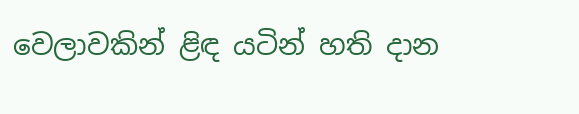වෙලාවකින් ළිඳ යටින් හති දාන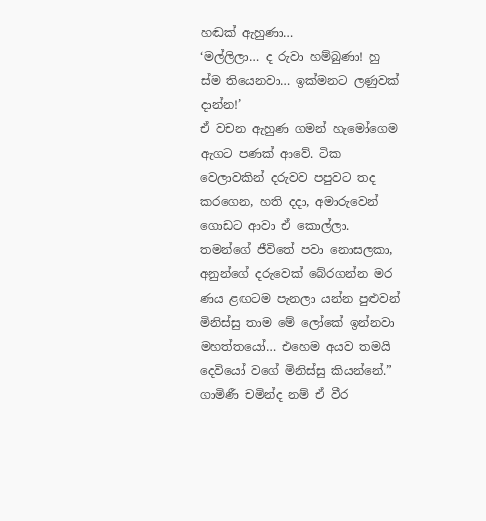හඬක් ඇහුණා…
‘මල්ලිලා… ද රුවා හම්බුණා! හු ස්ම තියෙනවා… ඉක්මනට ලණුවක් දාන්න!’
ඒ වචන ඇහුණ ගමන් හැමෝගෙම ඇගට පණක් ආවේ. ටික වෙලාවකින් දරුවව පපුවට තද කරගෙන, හති දදා, අමාරුවෙන් ගොඩට ආවා ඒ කොල්ලා.
තමන්ගේ ජීවිතේ පවා නොසලකා, අනුන්ගේ දරුවෙක් බේරගන්න මර ණය ළඟටම පැනලා යන්න පුළුවන් මිනිස්සු තාම මේ ලෝකේ ඉන්නවා මහත්තයෝ… එහෙම අයව තමයි දෙවියෝ වගේ මිනිස්සු කියන්නේ.”
ගාමිණී චමින්ද නම් ඒ වීර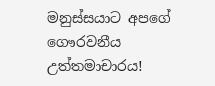මනුස්සයාට අපගේ ගෞරවනීය උත්තමාචාරය!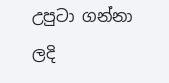උපුටා ගන්නා ලදි